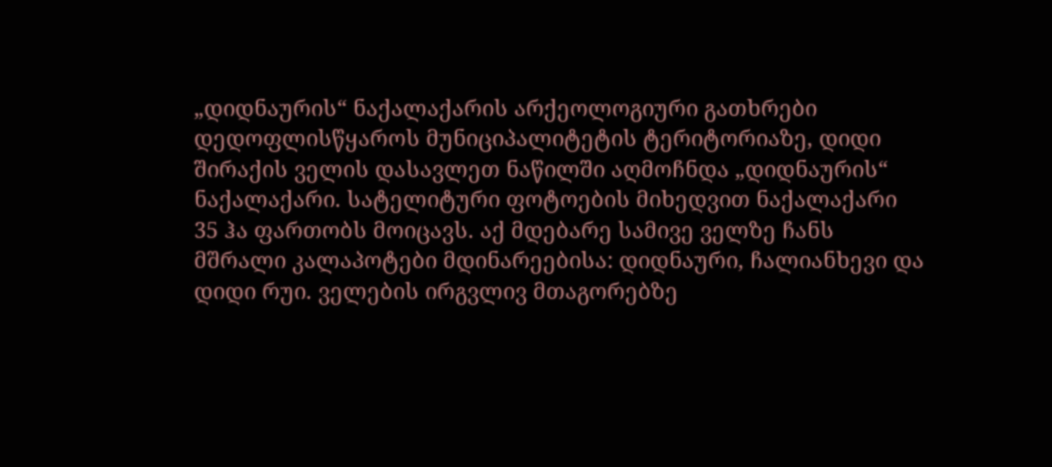„დიდნაურის“ ნაქალაქარის არქეოლოგიური გათხრები
დედოფლისწყაროს მუნიციპალიტეტის ტერიტორიაზე, დიდი შირაქის ველის დასავლეთ ნაწილში აღმოჩნდა „დიდნაურის“ ნაქალაქარი. სატელიტური ფოტოების მიხედვით ნაქალაქარი 35 ჰა ფართობს მოიცავს. აქ მდებარე სამივე ველზე ჩანს მშრალი კალაპოტები მდინარეებისა: დიდნაური, ჩალიანხევი და დიდი რუი. ველების ირგვლივ მთაგორებზე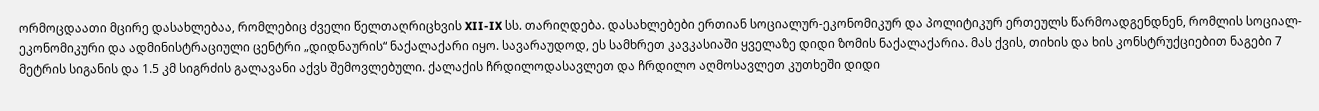ორმოცდაათი მცირე დასახლებაა, რომლებიც ძველი წელთაღრიცხვის XII-IX სს. თარიღდება. დასახლებები ერთიან სოციალურ-ეკონომიკურ და პოლიტიკურ ერთეულს წარმოადგენდნენ, რომლის სოციალ-ეკონომიკური და ადმინისტრაციული ცენტრი „დიდნაურის“ ნაქალაქარი იყო. სავარაუდოდ, ეს სამხრეთ კავკასიაში ყველაზე დიდი ზომის ნაქალაქარია. მას ქვის, თიხის და ხის კონსტრუქციებით ნაგები 7 მეტრის სიგანის და 1.5 კმ სიგრძის გალავანი აქვს შემოვლებული. ქალაქის ჩრდილოდასავლეთ და ჩრდილო აღმოსავლეთ კუთხეში დიდი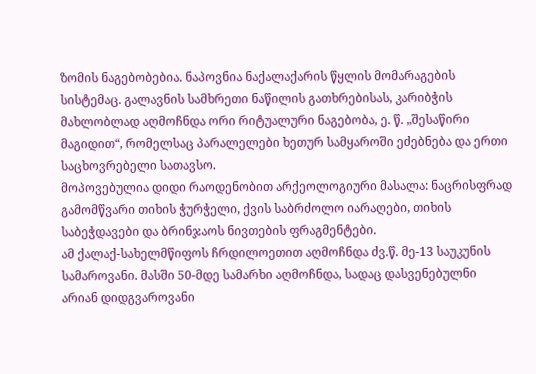ზომის ნაგებობებია. ნაპოვნია ნაქალაქარის წყლის მომარაგების სისტემაც. გალავნის სამხრეთი ნაწილის გათხრებისას, კარიბჭის მახლობლად აღმოჩნდა ორი რიტუალური ნაგებობა, ე. წ. „შესაწირი მაგიდით“, რომელსაც პარალელები ხეთურ სამყაროში ეძებნება და ერთი საცხოვრებელი სათავსო.
მოპოვებულია დიდი რაოდენობით არქეოლოგიური მასალა: ნაცრისფრად გამომწვარი თიხის ჭურჭელი, ქვის საბრძოლო იარაღები, თიხის საბეჭდავები და ბრინჯაოს ნივთების ფრაგმენტები.
ამ ქალაქ-სახელმწიფოს ჩრდილოეთით აღმოჩნდა ძვ.წ. მე-13 საუკუნის სამაროვანი. მასში 50-მდე სამარხი აღმოჩნდა, სადაც დასვენებულნი არიან დიდგვაროვანი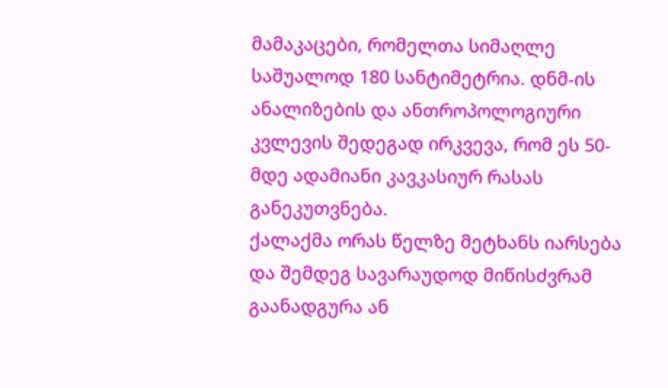მამაკაცები, რომელთა სიმაღლე საშუალოდ 180 სანტიმეტრია. დნმ-ის ანალიზების და ანთროპოლოგიური კვლევის შედეგად ირკვევა, რომ ეს 50-მდე ადამიანი კავკასიურ რასას განეკუთვნება.
ქალაქმა ორას წელზე მეტხანს იარსება და შემდეგ სავარაუდოდ მიწისძვრამ გაანადგურა ან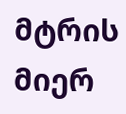მტრის მიერ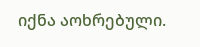იქნა აოხრებული.